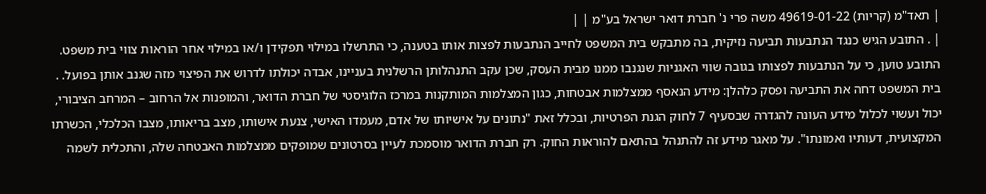| תאד"מ (קריות) 49619-01-22 משה פרי נ' חברת דואר ישראל בע"מ | |
| . התובע הגיש כנגד הנתבעות תביעה נזיקית, בה מתבקש בית המשפט לחייב הנתבעות לפצות אותו בטענה, כי התרשלו במילוי תפקידן ו/או במילוי אחר הוראות צווי בית משפט. התובע טוען, כי על הנתבעות לפצותו בגובה שווי האגניות שנגנבו ממנו מבית העסק, שכן עקב התנהלותן הרשלנית בעניינו, אבדה יכולתו לדרוש את הפיצוי מזה שגנב אותן בפועל. . בית המשפט דחה את התביעה ופסק כלהלן: מידע הנאסף ממצלמות אבטחות, כגון המצלמות המותקנות במרכז הלוגיסטי של חברת הדואר, והמופנות אל הרחוב – המרחב הציבורי, יכול ועשוי לכלול מידע העונה להגדרה שבסעיף 7 לחוק הגנת הפרטיות, ובכלל זאת "נתונים על אישיותו של אדם, מעמדו האישי, צנעת אישותו, מצב בריאותו, מצבו הכלכלי, הכשרתו המקצועית, דעותיו ואמונתו". על מאגר מידע זה להתנהל בהתאם להוראות החוק. רק חברת הדואר מוסמכת לעיין בסרטונים שמופקים ממצלמות האבטחה שלה, והתכלית לשמה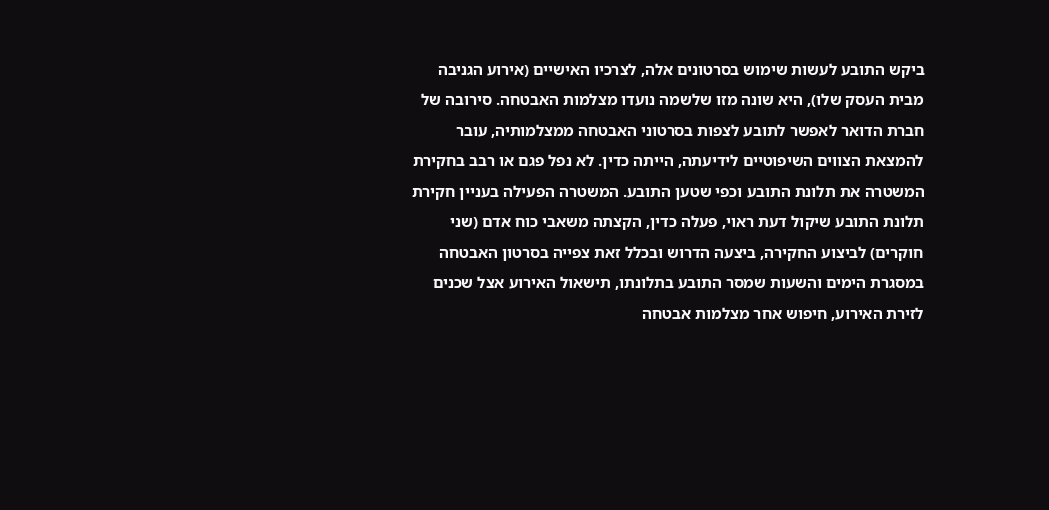ביקש התובע לעשות שימוש בסרטונים אלה, לצרכיו האישיים (אירוע הגניבה מבית העסק שלו), היא שונה מזו שלשמה נועדו מצלמות האבטחה. סירובה של חברת הדואר לאפשר לתובע לצפות בסרטוני האבטחה ממצלמותיה, עובר להמצאת הצווים השיפוטיים לידיעתה, הייתה כדין. לא נפל פגם או רבב בחקירת המשטרה את תלונת התובע וכפי שטען התובע. המשטרה הפעילה בעניין חקירת תלונת התובע שיקול דעת ראוי, פעלה כדין, הקצתה משאבי כוח אדם (שני חוקרים) לביצוע החקירה, ביצעה הדרוש ובכלל זאת צפייה בסרטון האבטחה במסגרת הימים והשעות שמסר התובע בתלונתו, תישאול האירוע אצל שכנים לזירת האירוע, חיפוש אחר מצלמות אבטחה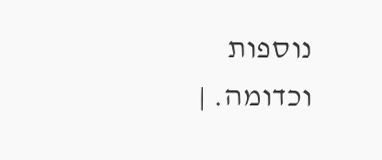נוספות וכדומה. |